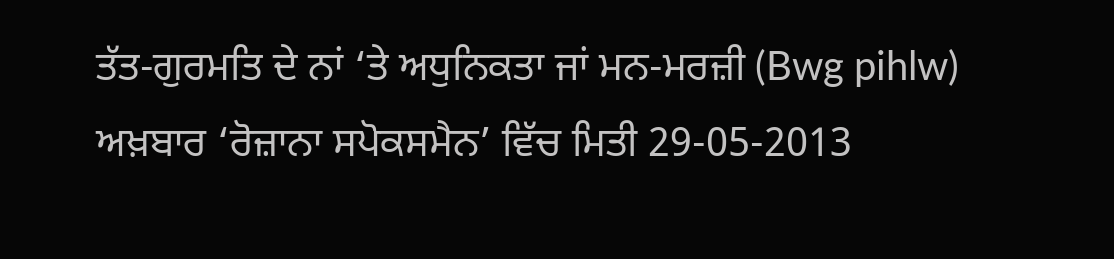ਤੱਤ-ਗੁਰਮਤਿ ਦੇ ਨਾਂ ‘ਤੇ ਅਧੁਨਿਕਤਾ ਜਾਂ ਮਨ-ਮਰਜ਼ੀ (Bwg pihlw)
ਅਖ਼ਬਾਰ ‘ਰੋਜ਼ਾਨਾ ਸਪੋਕਸਮੈਨ’ ਵਿੱਚ ਮਿਤੀ 29-05-2013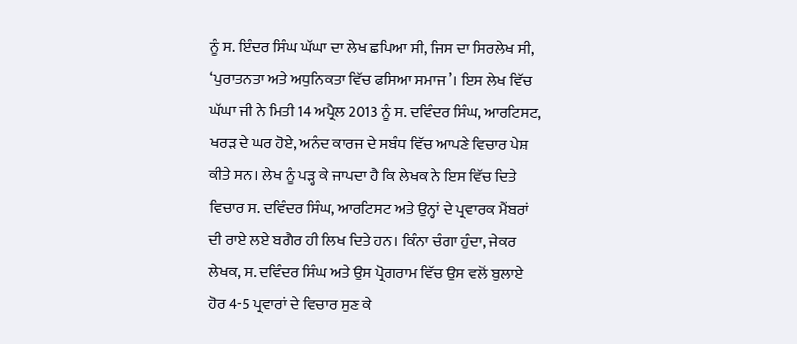ਨੂੰ ਸ. ਇੰਦਰ ਸਿੰਘ ਘੱਘਾ ਦਾ ਲੇਖ ਛਪਿਆ ਸੀ, ਜਿਸ ਦਾ ਸਿਰਲੇਖ ਸੀ, ‘ਪੁਰਾਤਨਤਾ ਅਤੇ ਅਧੁਨਿਕਤਾ ਵਿੱਚ ਫਸਿਆ ਸਮਾਜ’। ਇਸ ਲੇਖ ਵਿੱਚ ਘੱਘਾ ਜੀ ਨੇ ਮਿਤੀ 14 ਅਪ੍ਰੈਲ 2013 ਨੂੰ ਸ. ਦਵਿੰਦਰ ਸਿੰਘ, ਆਰਟਿਸਟ, ਖਰੜ ਦੇ ਘਰ ਹੋਏ, ਅਨੰਦ ਕਾਰਜ ਦੇ ਸਬੰਧ ਵਿੱਚ ਆਪਣੇ ਵਿਚਾਰ ਪੇਸ਼ ਕੀਤੇ ਸਨ। ਲੇਖ ਨੂੰ ਪੜ੍ਹ ਕੇ ਜਾਪਦਾ ਹੈ ਕਿ ਲੇਖਕ ਨੇ ਇਸ ਵਿੱਚ ਦਿਤੇ ਵਿਚਾਰ ਸ. ਦਵਿੰਦਰ ਸਿੰਘ, ਆਰਟਿਸਟ ਅਤੇ ਉਨ੍ਹਾਂ ਦੇ ਪ੍ਰਵਾਰਕ ਮੈਂਬਰਾਂ ਦੀ ਰਾਏ ਲਏ ਬਗੈਰ ਹੀ ਲਿਖ ਦਿਤੇ ਹਨ। ਕਿੰਨਾ ਚੰਗਾ ਹੁੰਦਾ, ਜੇਕਰ ਲੇਖਕ, ਸ. ਦਵਿੰਦਰ ਸਿੰਘ ਅਤੇ ਉਸ ਪ੍ਰੋਗਰਾਮ ਵਿੱਚ ਉਸ ਵਲੋਂ ਬੁਲਾਏ ਹੋਰ 4-5 ਪ੍ਰਵਾਰਾਂ ਦੇ ਵਿਚਾਰ ਸੁਣ ਕੇ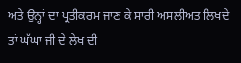ਅਤੇ ਉਨ੍ਹਾਂ ਦਾ ਪ੍ਰਤੀਕਰਮ ਜਾਣ ਕੇ ਸਾਰੀ ਅਸਲੀਅਤ ਲਿਖਦੇ ਤਾਂ ਘੱਘਾ ਜੀ ਦੇ ਲੇਖ ਦੀ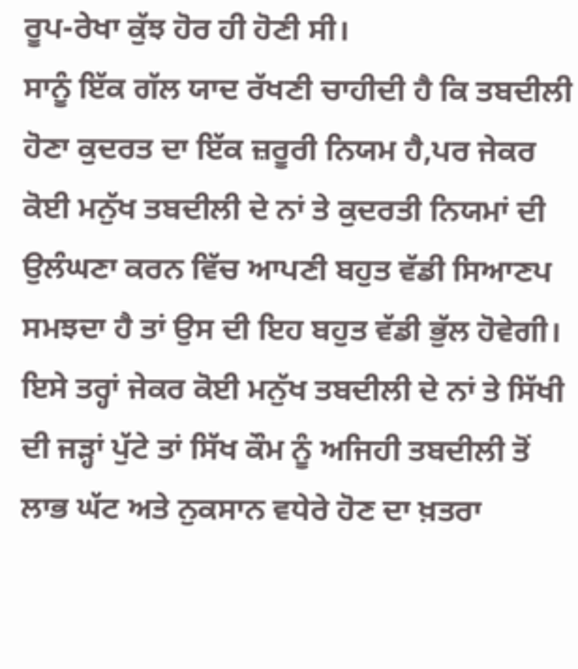ਰੂਪ-ਰੇਖਾ ਕੁੱਝ ਹੋਰ ਹੀ ਹੋਣੀ ਸੀ।
ਸਾਨੂੰ ਇੱਕ ਗੱਲ ਯਾਦ ਰੱਖਣੀ ਚਾਹੀਦੀ ਹੈ ਕਿ ਤਬਦੀਲੀ ਹੋਣਾ ਕੁਦਰਤ ਦਾ ਇੱਕ ਜ਼ਰੂਰੀ ਨਿਯਮ ਹੈ,ਪਰ ਜੇਕਰ ਕੋਈ ਮਨੁੱਖ ਤਬਦੀਲੀ ਦੇ ਨਾਂ ਤੇ ਕੁਦਰਤੀ ਨਿਯਮਾਂ ਦੀ ਉਲੰਘਣਾ ਕਰਨ ਵਿੱਚ ਆਪਣੀ ਬਹੁਤ ਵੱਡੀ ਸਿਆਣਪ ਸਮਝਦਾ ਹੈ ਤਾਂ ਉਸ ਦੀ ਇਹ ਬਹੁਤ ਵੱਡੀ ਭੁੱਲ ਹੋਵੇਗੀ। ਇਸੇ ਤਰ੍ਹਾਂ ਜੇਕਰ ਕੋਈ ਮਨੁੱਖ ਤਬਦੀਲੀ ਦੇ ਨਾਂ ਤੇ ਸਿੱਖੀ ਦੀ ਜੜ੍ਹਾਂ ਪੁੱਟੇ ਤਾਂ ਸਿੱਖ ਕੌਮ ਨੂੰ ਅਜਿਹੀ ਤਬਦੀਲੀ ਤੋਂ ਲਾਭ ਘੱਟ ਅਤੇ ਨੁਕਸਾਨ ਵਧੇਰੇ ਹੋਣ ਦਾ ਖ਼ਤਰਾ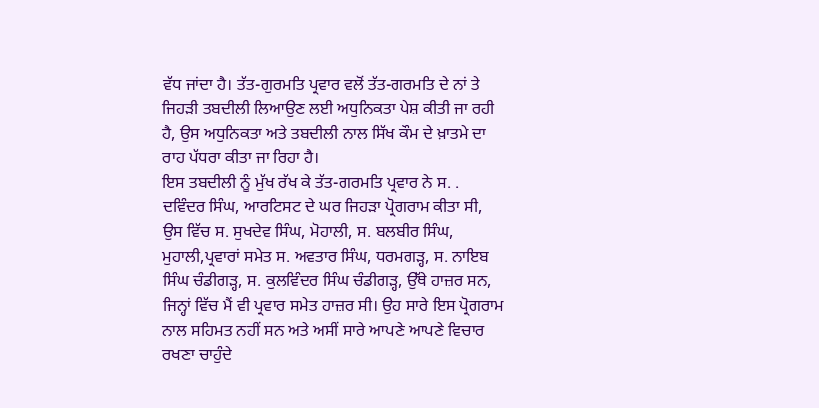ਵੱਧ ਜਾਂਦਾ ਹੈ। ਤੱਤ-ਗੁਰਮਤਿ ਪ੍ਰਵਾਰ ਵਲੋਂ ਤੱਤ-ਗਰਮਤਿ ਦੇ ਨਾਂ ਤੇ ਜਿਹੜੀ ਤਬਦੀਲੀ ਲਿਆਉਣ ਲਈ ਅਧੁਨਿਕਤਾ ਪੇਸ਼ ਕੀਤੀ ਜਾ ਰਹੀ ਹੈ, ਉਸ ਅਧੁਨਿਕਤਾ ਅਤੇ ਤਬਦੀਲੀ ਨਾਲ ਸਿੱਖ ਕੌਮ ਦੇ ਖ਼ਾਤਮੇ ਦਾ ਰਾਹ ਪੱਧਰਾ ਕੀਤਾ ਜਾ ਰਿਹਾ ਹੈ।
ਇਸ ਤਬਦੀਲੀ ਨੂੰ ਮੁੱਖ ਰੱਖ ਕੇ ਤੱਤ-ਗਰਮਤਿ ਪ੍ਰਵਾਰ ਨੇ ਸ. . ਦਵਿੰਦਰ ਸਿੰਘ, ਆਰਟਿਸਟ ਦੇ ਘਰ ਜਿਹੜਾ ਪ੍ਰੋਗਰਾਮ ਕੀਤਾ ਸੀ, ਉਸ ਵਿੱਚ ਸ. ਸੁਖਦੇਵ ਸਿੰਘ, ਮੋਹਾਲੀ, ਸ. ਬਲਬੀਰ ਸਿੰਘ, ਮੁਹਾਲੀ,ਪ੍ਰਵਾਰਾਂ ਸਮੇਤ ਸ. ਅਵਤਾਰ ਸਿੰਘ, ਧਰਮਗੜ੍ਹ, ਸ. ਨਾਇਬ ਸਿੰਘ ਚੰਡੀਗੜ੍ਹ, ਸ. ਕੁਲਵਿੰਦਰ ਸਿੰਘ ਚੰਡੀਗੜ੍ਹ, ਉੱਥੇ ਹਾਜ਼ਰ ਸਨ, ਜਿਨ੍ਹਾਂ ਵਿੱਚ ਮੈਂ ਵੀ ਪ੍ਰਵਾਰ ਸਮੇਤ ਹਾਜ਼ਰ ਸੀ। ਉਹ ਸਾਰੇ ਇਸ ਪ੍ਰੋਗਰਾਮ ਨਾਲ ਸਹਿਮਤ ਨਹੀਂ ਸਨ ਅਤੇ ਅਸੀਂ ਸਾਰੇ ਆਪਣੇ ਆਪਣੇ ਵਿਚਾਰ ਰਖਣਾ ਚਾਹੁੰਦੇ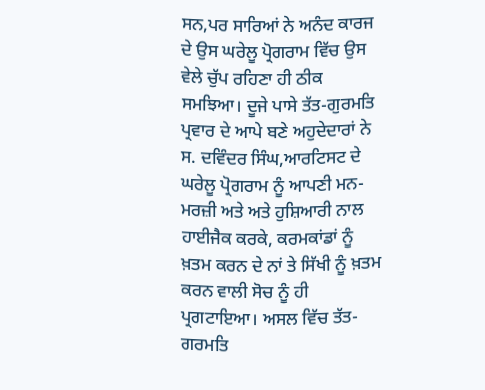ਸਨ,ਪਰ ਸਾਰਿਆਂ ਨੇ ਅਨੰਦ ਕਾਰਜ ਦੇ ਉਸ ਘਰੇਲੂ ਪ੍ਰੋਗਰਾਮ ਵਿੱਚ ਉਸ ਵੇਲੇ ਚੁੱਪ ਰਹਿਣਾ ਹੀ ਠੀਕ ਸਮਝਿਆ। ਦੂਜੇ ਪਾਸੇ ਤੱਤ-ਗੁਰਮਤਿ ਪ੍ਰਵਾਰ ਦੇ ਆਪੇ ਬਣੇ ਅਹੁਦੇਦਾਰਾਂ ਨੇ ਸ. ਦਵਿੰਦਰ ਸਿੰਘ,ਆਰਟਿਸਟ ਦੇ ਘਰੇਲੂ ਪ੍ਰੋਗਰਾਮ ਨੂੰ ਆਪਣੀ ਮਨ-ਮਰਜ਼ੀ ਅਤੇ ਅਤੇ ਹੁਸ਼ਿਆਰੀ ਨਾਲ ਹਾਈਜੈਕ ਕਰਕੇ, ਕਰਮਕਾਂਡਾਂ ਨੂੰ ਖ਼ਤਮ ਕਰਨ ਦੇ ਨਾਂ ਤੇ ਸਿੱਖੀ ਨੂੰ ਖ਼ਤਮ ਕਰਨ ਵਾਲੀ ਸੋਚ ਨੂੰ ਹੀ ਪ੍ਰਗਟਾਇਆ। ਅਸਲ ਵਿੱਚ ਤੱਤ-ਗਰਮਤਿ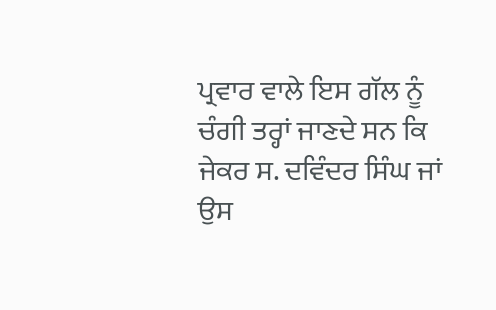ਪ੍ਰਵਾਰ ਵਾਲੇ ਇਸ ਗੱਲ ਨੂੰ ਚੰਗੀ ਤਰ੍ਹਾਂ ਜਾਣਦੇ ਸਨ ਕਿ ਜੇਕਰ ਸ. ਦਵਿੰਦਰ ਸਿੰਘ ਜਾਂ ਉਸ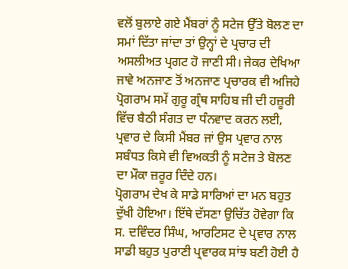ਵਲੋਂ ਬੁਲਾਏ ਗਏ ਮੈਂਬਰਾਂ ਨੂੰ ਸਟੇਜ ਉੱਤੇ ਬੋਲਣ ਦਾ ਸਮਾਂ ਦਿੱਤਾ ਜਾਂਦਾ ਤਾਂ ਉਨ੍ਹਾਂ ਦੇ ਪ੍ਰਚਾਰ ਦੀ ਅਸਲੀਅਤ ਪ੍ਰਗਟ ਹੋ ਜਾਣੀ ਸੀ। ਜੇਕਰ ਦੇਖਿਆ ਜਾਵੇ ਅਨਜਾਣ ਤੋਂ ਅਨਜਾਣ ਪ੍ਰਚਾਰਕ ਵੀ ਅਜਿਹੇ ਪ੍ਰੋਗਰਾਮ ਸਮੇਂ ਗੁਰੂ ਗ੍ਰੰਥ ਸਾਹਿਬ ਜੀ ਦੀ ਹਜ਼ੂਰੀ ਵਿੱਚ ਬੈਠੀ ਸੰਗਤ ਦਾ ਧੰਨਵਾਦ ਕਰਨ ਲਈ, ਪ੍ਰਵਾਰ ਦੇ ਕਿਸੀ ਮੈਂਬਰ ਜਾਂ ਉਸ ਪ੍ਰਵਾਰ ਨਾਲ ਸਬੰਧਤ ਕਿਸੇ ਵੀ ਵਿਅਕਤੀ ਨੂੰ ਸਟੇਜ ਤੇ ਬੋਲਣ ਦਾ ਮੌਕਾ ਜ਼ਰੂਰ ਦਿੰਦੇ ਹਨ।
ਪ੍ਰੋਗਰਾਮ ਦੇਖ ਕੇ ਸਾਡੇ ਸਾਰਿਆਂ ਦਾ ਮਨ ਬਹੁਤ ਦੁੱਖੀ ਹੋਇਆ। ਇੱਥੇ ਦੱਸਣਾ ਉਚਿੱਤ ਹੋਵੇਗਾ ਕਿ ਸ. ਦਵਿੰਦਰ ਸਿੰਘ, ਆਰਟਿਸਟ ਦੇ ਪ੍ਰਵਾਰ ਨਾਲ ਸਾਡੀ ਬਹੁਤ ਪੁਰਾਣੀ ਪ੍ਰਵਾਰਕ ਸਾਂਝ ਬਣੀ ਹੋਈ ਹੈ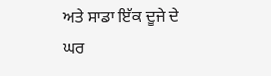ਅਤੇ ਸਾਡਾ ਇੱਕ ਦੂਜੇ ਦੇ ਘਰ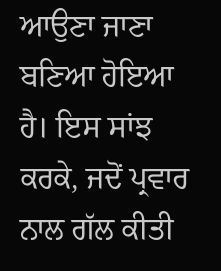ਆਉਣਾ ਜਾਣਾ ਬਣਿਆ ਹੋਇਆ ਹੈ। ਇਸ ਸਾਂਝ ਕਰਕੇ, ਜਦੋਂ ਪ੍ਰਵਾਰ ਨਾਲ ਗੱਲ ਕੀਤੀ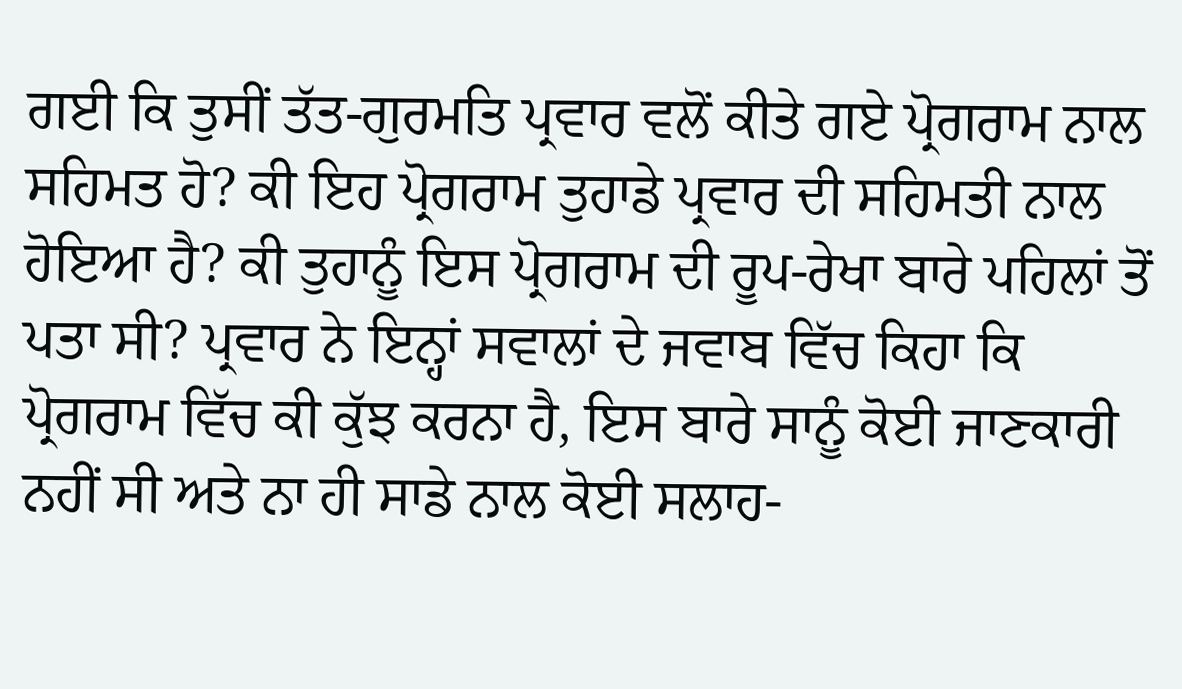ਗਈ ਕਿ ਤੁਸੀਂ ਤੱਤ-ਗੁਰਮਤਿ ਪ੍ਰਵਾਰ ਵਲੋਂ ਕੀਤੇ ਗਏ ਪ੍ਰੋਗਰਾਮ ਨਾਲ ਸਹਿਮਤ ਹੋ? ਕੀ ਇਹ ਪ੍ਰੋਗਰਾਮ ਤੁਹਾਡੇ ਪ੍ਰਵਾਰ ਦੀ ਸਹਿਮਤੀ ਨਾਲ ਹੋਇਆ ਹੈ? ਕੀ ਤੁਹਾਨੂੰ ਇਸ ਪ੍ਰੋਗਰਾਮ ਦੀ ਰੂਪ-ਰੇਖਾ ਬਾਰੇ ਪਹਿਲਾਂ ਤੋਂ ਪਤਾ ਸੀ? ਪ੍ਰਵਾਰ ਨੇ ਇਨ੍ਹਾਂ ਸਵਾਲਾਂ ਦੇ ਜਵਾਬ ਵਿੱਚ ਕਿਹਾ ਕਿ ਪ੍ਰੋਗਰਾਮ ਵਿੱਚ ਕੀ ਕੁੱਝ ਕਰਨਾ ਹੈ, ਇਸ ਬਾਰੇ ਸਾਨੂੰ ਕੋਈ ਜਾਣਕਾਰੀ ਨਹੀਂ ਸੀ ਅਤੇ ਨਾ ਹੀ ਸਾਡੇ ਨਾਲ ਕੋਈ ਸਲਾਹ-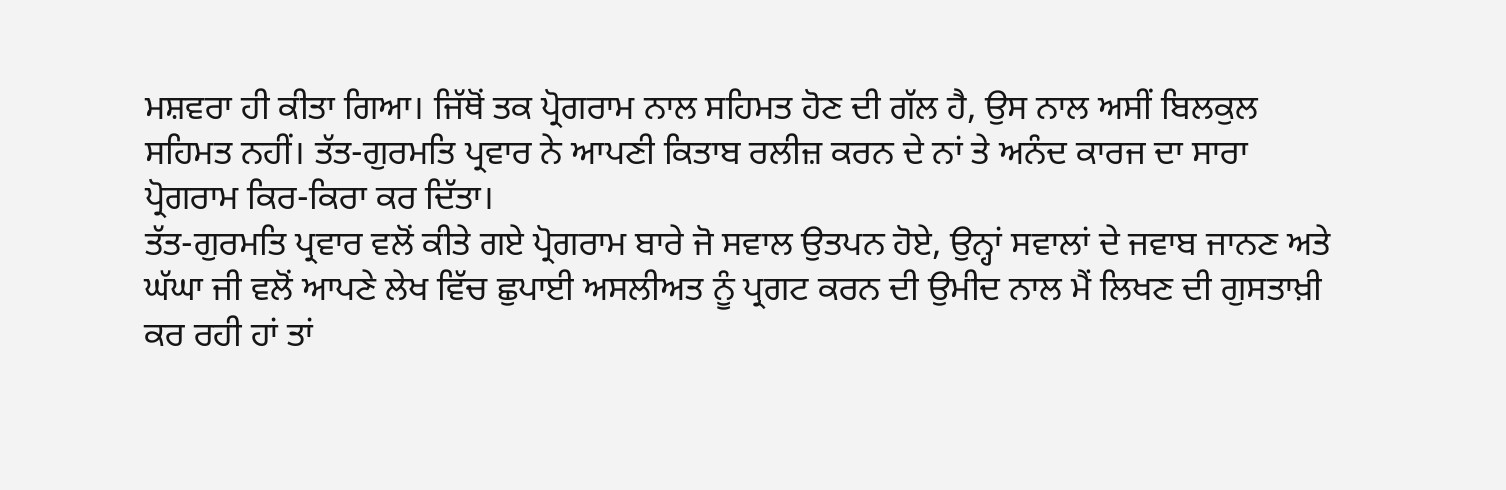ਮਸ਼ਵਰਾ ਹੀ ਕੀਤਾ ਗਿਆ। ਜਿੱਥੋਂ ਤਕ ਪ੍ਰੋਗਰਾਮ ਨਾਲ ਸਹਿਮਤ ਹੋਣ ਦੀ ਗੱਲ ਹੈ, ਉਸ ਨਾਲ ਅਸੀਂ ਬਿਲਕੁਲ ਸਹਿਮਤ ਨਹੀਂ। ਤੱਤ-ਗੁਰਮਤਿ ਪ੍ਰਵਾਰ ਨੇ ਆਪਣੀ ਕਿਤਾਬ ਰਲੀਜ਼ ਕਰਨ ਦੇ ਨਾਂ ਤੇ ਅਨੰਦ ਕਾਰਜ ਦਾ ਸਾਰਾ ਪ੍ਰੋਗਰਾਮ ਕਿਰ-ਕਿਰਾ ਕਰ ਦਿੱਤਾ।
ਤੱਤ-ਗੁਰਮਤਿ ਪ੍ਰਵਾਰ ਵਲੋਂ ਕੀਤੇ ਗਏ ਪ੍ਰੋਗਰਾਮ ਬਾਰੇ ਜੋ ਸਵਾਲ ਉਤਪਨ ਹੋਏ, ਉਨ੍ਹਾਂ ਸਵਾਲਾਂ ਦੇ ਜਵਾਬ ਜਾਨਣ ਅਤੇ ਘੱਘਾ ਜੀ ਵਲੋਂ ਆਪਣੇ ਲੇਖ ਵਿੱਚ ਛੁਪਾਈ ਅਸਲੀਅਤ ਨੂੰ ਪ੍ਰਗਟ ਕਰਨ ਦੀ ਉਮੀਦ ਨਾਲ ਮੈਂ ਲਿਖਣ ਦੀ ਗੁਸਤਾਖ਼ੀ ਕਰ ਰਹੀ ਹਾਂ ਤਾਂ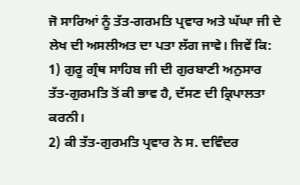ਜੋ ਸਾਰਿਆਂ ਨੂੰ ਤੱਤ-ਗਰਮਤਿ ਪ੍ਰਵਾਰ ਅਤੇ ਘੱਘਾ ਜੀ ਦੇ ਲੇਖ ਦੀ ਅਸਲੀਅਤ ਦਾ ਪਤਾ ਲੱਗ ਜਾਵੇ। ਜਿਵੇਂ ਕਿ:
1) ਗੁਰੂ ਗ੍ਰੰਥ ਸਾਹਿਬ ਜੀ ਦੀ ਗੁਰਬਾਣੀ ਅਨੁਸਾਰ ਤੱਤ-ਗੁਰਮਤਿ ਤੋਂ ਕੀ ਭਾਵ ਹੈ, ਦੱਸਣ ਦੀ ਕ੍ਰਿਪਾਲਤਾ ਕਰਨੀ।
2) ਕੀ ਤੱਤ-ਗੁਰਮਤਿ ਪ੍ਰਵਾਰ ਨੇ ਸ. ਦਵਿੰਦਰ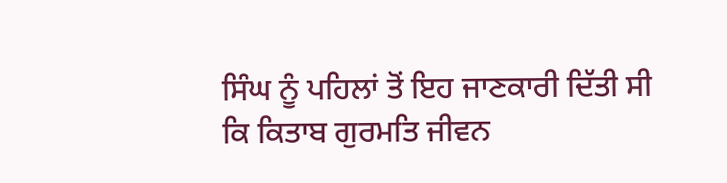ਸਿੰਘ ਨੂੰ ਪਹਿਲਾਂ ਤੋਂ ਇਹ ਜਾਣਕਾਰੀ ਦਿੱਤੀ ਸੀ ਕਿ ਕਿਤਾਬ ਗੁਰਮਤਿ ਜੀਵਨ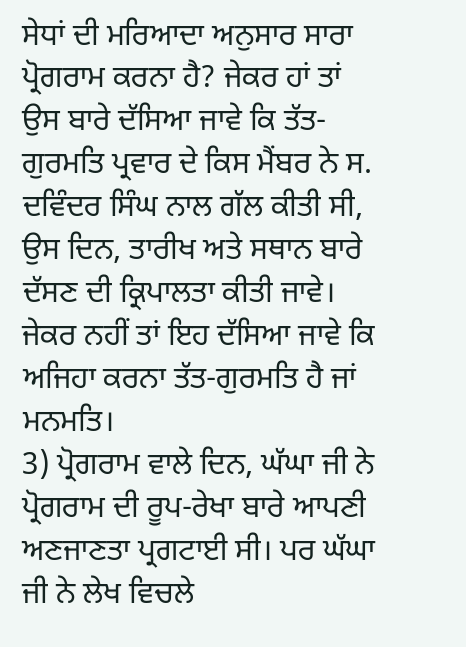ਸੇਧਾਂ ਦੀ ਮਰਿਆਦਾ ਅਨੁਸਾਰ ਸਾਰਾ ਪ੍ਰੋਗਰਾਮ ਕਰਨਾ ਹੈ? ਜੇਕਰ ਹਾਂ ਤਾਂ ਉਸ ਬਾਰੇ ਦੱਸਿਆ ਜਾਵੇ ਕਿ ਤੱਤ-ਗੁਰਮਤਿ ਪ੍ਰਵਾਰ ਦੇ ਕਿਸ ਮੈਂਬਰ ਨੇ ਸ. ਦਵਿੰਦਰ ਸਿੰਘ ਨਾਲ ਗੱਲ ਕੀਤੀ ਸੀ, ਉਸ ਦਿਨ, ਤਾਰੀਖ ਅਤੇ ਸਥਾਨ ਬਾਰੇ ਦੱਸਣ ਦੀ ਕ੍ਰਿਪਾਲਤਾ ਕੀਤੀ ਜਾਵੇ। ਜੇਕਰ ਨਹੀਂ ਤਾਂ ਇਹ ਦੱਸਿਆ ਜਾਵੇ ਕਿ ਅਜਿਹਾ ਕਰਨਾ ਤੱਤ-ਗੁਰਮਤਿ ਹੈ ਜਾਂ ਮਨਮਤਿ।
3) ਪ੍ਰੋਗਰਾਮ ਵਾਲੇ ਦਿਨ, ਘੱਘਾ ਜੀ ਨੇ ਪ੍ਰੋਗਰਾਮ ਦੀ ਰੂਪ-ਰੇਖਾ ਬਾਰੇ ਆਪਣੀ ਅਣਜਾਣਤਾ ਪ੍ਰਗਟਾਈ ਸੀ। ਪਰ ਘੱਘਾ ਜੀ ਨੇ ਲੇਖ ਵਿਚਲੇ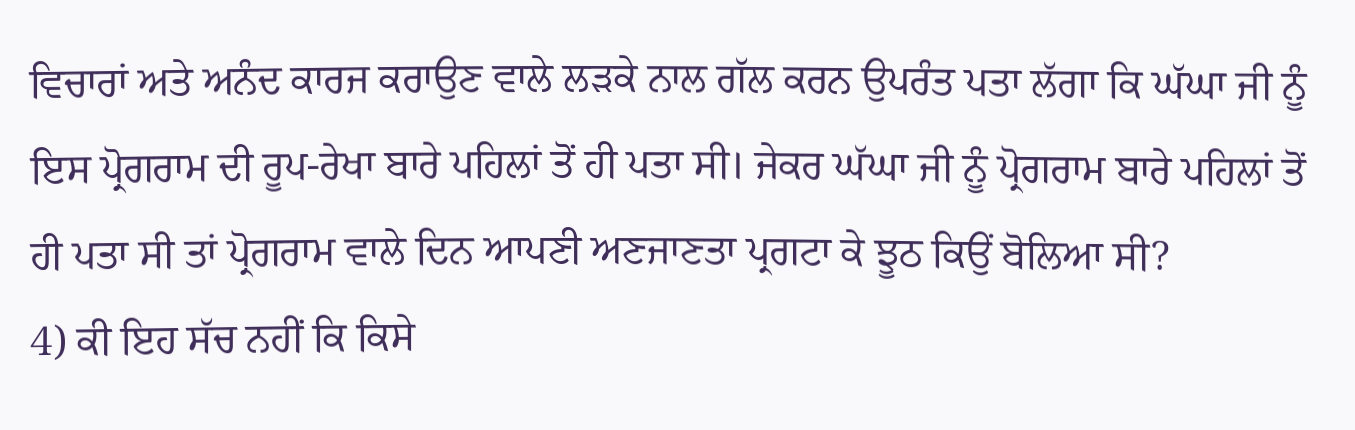ਵਿਚਾਰਾਂ ਅਤੇ ਅਨੰਦ ਕਾਰਜ ਕਰਾਉਣ ਵਾਲੇ ਲੜਕੇ ਨਾਲ ਗੱਲ ਕਰਨ ਉਪਰੰਤ ਪਤਾ ਲੱਗਾ ਕਿ ਘੱਘਾ ਜੀ ਨੂੰ ਇਸ ਪ੍ਰੋਗਰਾਮ ਦੀ ਰੂਪ-ਰੇਖਾ ਬਾਰੇ ਪਹਿਲਾਂ ਤੋਂ ਹੀ ਪਤਾ ਸੀ। ਜੇਕਰ ਘੱਘਾ ਜੀ ਨੂੰ ਪ੍ਰੋਗਰਾਮ ਬਾਰੇ ਪਹਿਲਾਂ ਤੋਂ ਹੀ ਪਤਾ ਸੀ ਤਾਂ ਪ੍ਰੋਗਰਾਮ ਵਾਲੇ ਦਿਨ ਆਪਣੀ ਅਣਜਾਣਤਾ ਪ੍ਰਗਟਾ ਕੇ ਝੂਠ ਕਿਉਂ ਬੋਲਿਆ ਸੀ?
4) ਕੀ ਇਹ ਸੱਚ ਨਹੀਂ ਕਿ ਕਿਸੇ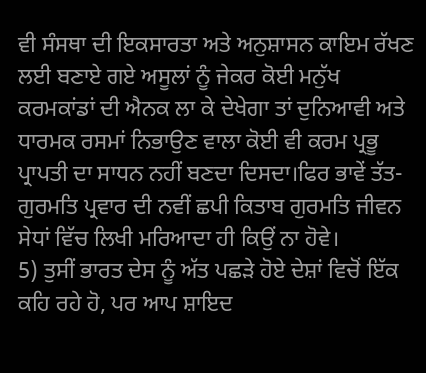ਵੀ ਸੰਸਥਾ ਦੀ ਇਕਸਾਰਤਾ ਅਤੇ ਅਨੁਸ਼ਾਸਨ ਕਾਇਮ ਰੱਖਣ ਲਈ ਬਣਾਏ ਗਏ ਅਸੂਲਾਂ ਨੂੰ ਜੇਕਰ ਕੋਈ ਮਨੁੱਖ ਕਰਮਕਾਂਡਾਂ ਦੀ ਐਨਕ ਲਾ ਕੇ ਦੇਖੇਗਾ ਤਾਂ ਦੁਨਿਆਵੀ ਅਤੇ ਧਾਰਮਕ ਰਸਮਾਂ ਨਿਭਾਉਣ ਵਾਲਾ ਕੋਈ ਵੀ ਕਰਮ ਪ੍ਰਭੂ ਪ੍ਰਾਪਤੀ ਦਾ ਸਾਧਨ ਨਹੀਂ ਬਣਦਾ ਦਿਸਦਾ।ਫਿਰ ਭਾਵੇਂ ਤੱਤ-ਗੁਰਮਤਿ ਪ੍ਰਵਾਰ ਦੀ ਨਵੀਂ ਛਪੀ ਕਿਤਾਬ ਗੁਰਮਤਿ ਜੀਵਨ ਸੇਧਾਂ ਵਿੱਚ ਲਿਖੀ ਮਰਿਆਦਾ ਹੀ ਕਿਉਂ ਨਾ ਹੋਵੇ।
5) ਤੁਸੀਂ ਭਾਰਤ ਦੇਸ ਨੂੰ ਅੱਤ ਪਛੜੇ ਹੋਏ ਦੇਸ਼ਾਂ ਵਿਚੋਂ ਇੱਕ ਕਹਿ ਰਹੇ ਹੋ, ਪਰ ਆਪ ਸ਼ਾਇਦ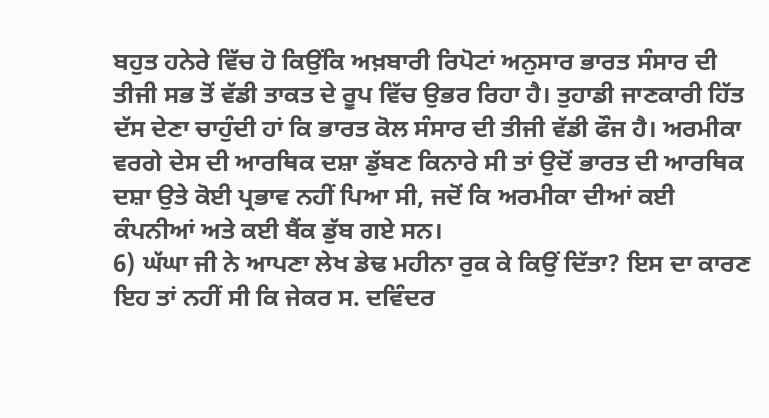ਬਹੁਤ ਹਨੇਰੇ ਵਿੱਚ ਹੋ ਕਿਉਂਕਿ ਅਖ਼ਬਾਰੀ ਰਿਪੋਟਾਂ ਅਨੁਸਾਰ ਭਾਰਤ ਸੰਸਾਰ ਦੀ ਤੀਜੀ ਸਭ ਤੋਂ ਵੱਡੀ ਤਾਕਤ ਦੇ ਰੂਪ ਵਿੱਚ ਉਭਰ ਰਿਹਾ ਹੈ। ਤੁਹਾਡੀ ਜਾਣਕਾਰੀ ਹਿੱਤ ਦੱਸ ਦੇਣਾ ਚਾਹੁੰਦੀ ਹਾਂ ਕਿ ਭਾਰਤ ਕੋਲ ਸੰਸਾਰ ਦੀ ਤੀਜੀ ਵੱਡੀ ਫੌਜ ਹੈ। ਅਰਮੀਕਾ ਵਰਗੇ ਦੇਸ ਦੀ ਆਰਥਿਕ ਦਸ਼ਾ ਡੁੱਬਣ ਕਿਨਾਰੇ ਸੀ ਤਾਂ ਉਦੋਂ ਭਾਰਤ ਦੀ ਆਰਥਿਕ ਦਸ਼ਾ ਉਤੇ ਕੋਈ ਪ੍ਰਭਾਵ ਨਹੀਂ ਪਿਆ ਸੀ, ਜਦੋਂ ਕਿ ਅਰਮੀਕਾ ਦੀਆਂ ਕਈ ਕੰਪਨੀਆਂ ਅਤੇ ਕਈ ਬੈਂਕ ਡੁੱਬ ਗਏ ਸਨ।
6) ਘੱਘਾ ਜੀ ਨੇ ਆਪਣਾ ਲੇਖ ਡੇਢ ਮਹੀਨਾ ਰੁਕ ਕੇ ਕਿਉਂ ਦਿੱਤਾ? ਇਸ ਦਾ ਕਾਰਣ ਇਹ ਤਾਂ ਨਹੀਂ ਸੀ ਕਿ ਜੇਕਰ ਸ. ਦਵਿੰਦਰ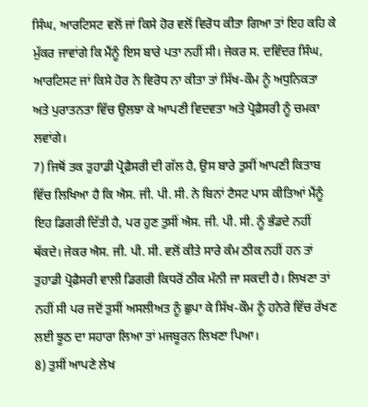ਸਿੰਘ, ਆਰਟਿਸਟ ਵਲੋਂ ਜਾਂ ਕਿਸੇ ਹੋਰ ਵਲੋਂ ਵਿਰੋਧ ਕੀਤਾ ਗਿਆ ਤਾਂ ਇਹ ਕਹਿ ਕੇ ਮੁੱਕਰ ਜਾਵਾਂਗੇ ਕਿ ਮੈਂਨੂੰ ਇਸ ਬਾਰੇ ਪਤਾ ਨਹੀਂ ਸੀ। ਜੇਕਰ ਸ. ਦਵਿੰਦਰ ਸਿੰਘ, ਆਰਟਿਸਟ ਜਾਂ ਕਿਸੇ ਹੋਰ ਨੇ ਵਿਰੋਧ ਨਾ ਕੀਤਾ ਤਾਂ ਸਿੱਖ-ਕੌਮ ਨੂੰ ਅਧੁਨਿਕਤਾ ਅਤੇ ਪੁਰਾਤਨਤਾ ਵਿੱਚ ਉਲਝਾ ਕੇ ਆਪਣੀ ਵਿਦਵਤਾ ਅਤੇ ਪ੍ਰੋਫ਼ੈਸਰੀ ਨੂੰ ਚਮਕਾ ਲਵਾਂਗੇ।
7) ਜਿਥੋਂ ਤਕ ਤੁਹਾਡੀ ਪ੍ਰੋਫ਼ੈਸਰੀ ਦੀ ਗੱਲ ਹੈ, ਉਸ ਬਾਰੇ ਤੁਸੀਂ ਆਪਣੀ ਕਿਤਾਬ ਵਿੱਚ ਲਿਖਿਆ ਹੈ ਕਿ ਐਸ. ਜੀ. ਪੀ. ਸੀ. ਨੇ ਬਿਨਾਂ ਟੈਸਟ ਪਾਸ ਕੀਤਿਆਂ ਮੈਂਨੂੰ ਇਹ ਡਿਗਰੀ ਦਿੱਤੀ ਹੈ, ਪਰ ਹੁਣ ਤੁਸੀਂ ਐਸ. ਜੀ. ਪੀ. ਸੀ. ਨੂੰ ਭੰਡਦੇ ਨਹੀਂ ਥੱਕਦੇ। ਜੇਕਰ ਐਸ. ਜੀ. ਪੀ. ਸੀ. ਵਲੋਂ ਕੀਤੇ ਸਾਰੇ ਕੰਮ ਠੀਕ ਨਹੀਂ ਹਨ ਤਾਂ ਤੁਹਾਡੀ ਪ੍ਰੋਫ਼ੈਸਰੀ ਵਾਲੀ ਡਿਗਰੀ ਕਿਧਰੋਂ ਠੀਕ ਮੰਨੀ ਜਾ ਸਕਦੀ ਹੈ। ਲਿਖਣਾ ਤਾਂ ਨਹੀਂ ਸੀ ਪਰ ਜਦੋਂ ਤੁਸੀਂ ਅਸਲੀਅਤ ਨੂੰ ਛੁਪਾ ਕੇ ਸਿੱਖ-ਕੌਮ ਨੂੰ ਹਨੇਰੇ ਵਿੱਚ ਰੱਖਣ ਲਈ ਝੂਠ ਦਾ ਸਹਾਰਾ ਲਿਆ ਤਾਂ ਮਜਬੂਰਨ ਲਿਖਣਾ ਪਿਆ।
8) ਤੁਸੀਂ ਆਪਣੇ ਲੇਖ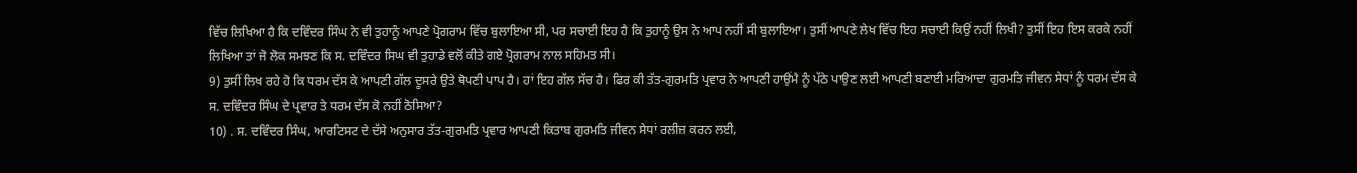ਵਿੱਚ ਲਿਖਿਆ ਹੈ ਕਿ ਦਵਿੰਦਰ ਸਿੰਘ ਨੇ ਵੀ ਤੁਹਾਨੂੰ ਆਪਣੇ ਪ੍ਰੋਗਰਾਮ ਵਿੱਚ ਬੁਲਾਇਆ ਸੀ, ਪਰ ਸਚਾਈ ਇਹ ਹੈ ਕਿ ਤੁਹਾਨੂੰ ਉਸ ਨੇ ਆਪ ਨਹੀਂ ਸੀ ਬੁਲਾਇਆ। ਤੁਸੀਂ ਆਪਣੇ ਲੇਖ ਵਿੱਚ ਇਹ ਸਚਾਈ ਕਿਉਂ ਨਹੀਂ ਲਿਖੀ? ਤੁਸੀਂ ਇਹ ਇਸ ਕਰਕੇ ਨਹੀਂ ਲਿਖਿਆ ਤਾਂ ਜੋ ਲੋਕ ਸਮਝਣ ਕਿ ਸ. ਦਵਿੰਦਰ ਸਿਘ ਵੀ ਤੁਹਾਡੇ ਵਲੋਂ ਕੀਤੇ ਗਏ ਪ੍ਰੋਗਰਾਮ ਨਾਲ ਸਹਿਮਤ ਸੀ।
9) ਤੁਸੀਂ ਲਿਖ ਰਹੇ ਹੋ ਕਿ ਧਰਮ ਦੱਸ ਕੇ ਆਪਣੀ ਗੱਲ ਦੂਸਰੇ ਉਤੇ ਥੋਪਣੀ ਪਾਪ ਹੈ। ਹਾਂ ਇਹ ਗੱਲ ਸੱਚ ਹੈ। ਫਿਰ ਕੀ ਤੱਤ-ਗੁਰਮਤਿ ਪ੍ਰਵਾਰ ਨੇ ਆਪਣੀ ਹਾਉਂਮੈ ਨੂੰ ਪੱਠੇ ਪਾਉਣ ਲਈ ਆਪਣੀ ਬਣਾਈ ਮਰਿਆਦਾ ਗੁਰਮਤਿ ਜੀਵਨ ਸੇਧਾਂ ਨੂੰ ਧਰਮ ਦੱਸ ਕੇ ਸ. ਦਵਿੰਦਰ ਸਿੰਘ ਦੇ ਪ੍ਰਵਾਰ ਤੇ ਧਰਮ ਦੱਸ ਕੋ ਨਹੀਂ ਠੋਸਿਆ?
10) . ਸ. ਦਵਿੰਦਰ ਸਿੰਘ, ਆਰਟਿਸਟ ਦੇ ਦੱਸੇ ਅਨੁਸਾਰ ਤੱਤ-ਗੁਰਮਤਿ ਪ੍ਰਵਾਰ ਆਪਣੀ ਕਿਤਾਬ ਗੁਰਮਤਿ ਜੀਵਨ ਸੇਧਾਂ ਰਲੀਜ਼ ਕਰਨ ਲਈ,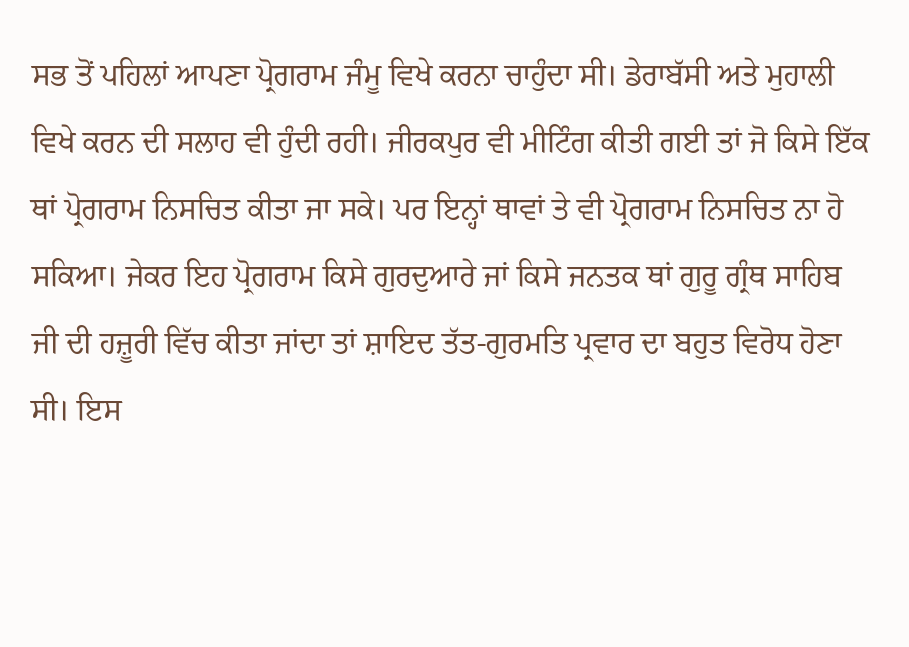ਸਭ ਤੋਂ ਪਹਿਲਾਂ ਆਪਣਾ ਪ੍ਰੋਗਰਾਮ ਜੰਮੂ ਵਿਖੇ ਕਰਨਾ ਚਾਹੁੰਦਾ ਸੀ। ਡੇਰਾਬੱਸੀ ਅਤੇ ਮੁਹਾਲੀ ਵਿਖੇ ਕਰਨ ਦੀ ਸਲਾਹ ਵੀ ਹੁੰਦੀ ਰਹੀ। ਜੀਰਕਪੁਰ ਵੀ ਮੀਟਿੰਗ ਕੀਤੀ ਗਈ ਤਾਂ ਜੋ ਕਿਸੇ ਇੱਕ ਥਾਂ ਪ੍ਰੋਗਰਾਮ ਨਿਸਚਿਤ ਕੀਤਾ ਜਾ ਸਕੇ। ਪਰ ਇਨ੍ਹਾਂ ਥਾਵਾਂ ਤੇ ਵੀ ਪ੍ਰੋਗਰਾਮ ਨਿਸਚਿਤ ਨਾ ਹੋ ਸਕਿਆ। ਜੇਕਰ ਇਹ ਪ੍ਰੋਗਰਾਮ ਕਿਸੇ ਗੁਰਦੁਆਰੇ ਜਾਂ ਕਿਸੇ ਜਨਤਕ ਥਾਂ ਗੁਰੂ ਗ੍ਰੰਥ ਸਾਹਿਬ ਜੀ ਦੀ ਹਜ਼ੂਰੀ ਵਿੱਚ ਕੀਤਾ ਜਾਂਦਾ ਤਾਂ ਸ਼ਾਇਦ ਤੱਤ-ਗੁਰਮਤਿ ਪ੍ਰਵਾਰ ਦਾ ਬਹੁਤ ਵਿਰੋਧ ਹੋਣਾ ਸੀ। ਇਸ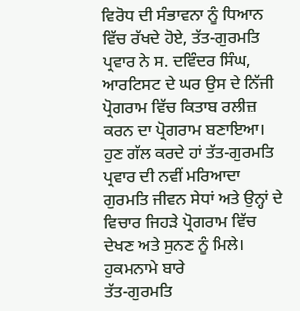ਵਿਰੋਧ ਦੀ ਸੰਭਾਵਨਾ ਨੂੰ ਧਿਆਨ ਵਿੱਚ ਰੱਖਦੇ ਹੋਏ, ਤੱਤ-ਗੁਰਮਤਿ ਪ੍ਰਵਾਰ ਨੇ ਸ. ਦਵਿੰਦਰ ਸਿੰਘ, ਆਰਟਿਸਟ ਦੇ ਘਰ ਉਸ ਦੇ ਨਿੱਜੀ ਪ੍ਰੋਗਰਾਮ ਵਿੱਚ ਕਿਤਾਬ ਰਲੀਜ਼ ਕਰਨ ਦਾ ਪ੍ਰੋਗਰਾਮ ਬਣਾਇਆ।
ਹੁਣ ਗੱਲ ਕਰਦੇ ਹਾਂ ਤੱਤ-ਗੁਰਮਤਿ ਪ੍ਰਵਾਰ ਦੀ ਨਵੀਂ ਮਰਿਆਦਾ ਗੁਰਮਤਿ ਜੀਵਨ ਸੇਧਾਂ ਅਤੇ ਉਨ੍ਹਾਂ ਦੇ ਵਿਚਾਰ ਜਿਹੜੇ ਪ੍ਰੋਗਰਾਮ ਵਿੱਚ ਦੇਖਣ ਅਤੇ ਸੁਨਣ ਨੂੰ ਮਿਲੇ।
ਹੁਕਮਨਾਮੇ ਬਾਰੇ
ਤੱਤ-ਗੁਰਮਤਿ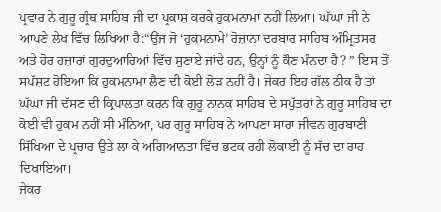ਪ੍ਰਵਾਰ ਨੇ ਗੁਰੂ ਗ੍ਰੰਥ ਸਾਹਿਬ ਜੀ ਦਾ ਪ੍ਰਕਾਸ਼ ਕਰਕੇ ਹੁਕਮਨਾਮਾ ਨਹੀਂ ਲਿਆ। ਘੱਘਾ ਜੀ ਨੇ ਆਪਣੇ ਲੇਖ ਵਿੱਚ ਲਿਖਿਆ ਹੈ:“ਉਂਜ ਜੋ ‘ਹੁਕਮਨਾਮੇ’ ਰੋਜ਼ਾਨਾ ਦਰਬਾਰ ਸਾਹਿਬ ਅੰਮ੍ਰਿਤਸਰ ਅਤੇ ਹੋਰ ਹਜ਼ਾਰਾਂ ਗੁਰਦੁਆਰਿਆਂ ਵਿੱਚ ਸੁਣਾਏ ਜਾਂਦੇ ਹਨ, ਉਨ੍ਹਾਂ ਨੂੰ ਕੌਣ ਮੰਨਦਾ ਹੈ? ” ਇਸ ਤੋਂ ਸਪੱਸ਼ਟ ਹੋਇਆ ਕਿ ਹੁਕਮਨਾਮਾ ਲੈਣ ਦੀ ਕੋਈ ਲੋੜ ਨਹੀਂ ਹੈ। ਜੇਕਰ ਇਹ ਗੱਲ ਠੀਕ ਹੈ ਤਾਂ ਘੱਘਾ ਜੀ ਦੱਸਣ ਦੀ ਕ੍ਰਿਪਾਲਤਾ ਕਰਨ ਕਿ ਗੁਰੂ ਨਾਨਕ ਸਾਹਿਬ ਦੇ ਸਪੁੱਤਰਾਂ ਨੇ ਗੁਰੂ ਸਾਹਿਬ ਦਾ ਕੋਈ ਵੀ ਹੁਕਮ ਨਹੀਂ ਸੀ ਮੰਨਿਆ, ਪਰ ਗੁਰੂ ਸਾਹਿਬ ਨੇ ਆਪਣਾ ਸਾਰਾ ਜੀਵਨ ਗੁਰਬਾਣੀ ਸਿੱਖਿਆ ਦੇ ਪ੍ਰਚਾਰ ਉਤੇ ਲਾ ਕੇ ਅਗਿਆਨਤਾ ਵਿੱਚ ਭਟਕ ਰਹੀ ਲੋਕਾਈ ਨੂੰ ਸੱਚ ਦਾ ਰਾਹ ਦਿਖਾਇਆ।
ਜੇਕਰ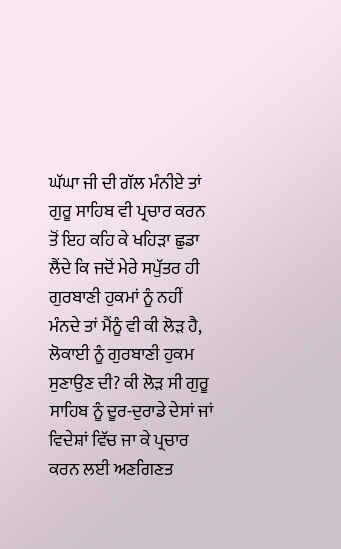ਘੱਘਾ ਜੀ ਦੀ ਗੱਲ ਮੰਨੀਏ ਤਾਂ ਗੁਰੂ ਸਾਹਿਬ ਵੀ ਪ੍ਰਚਾਰ ਕਰਨ ਤੋਂ ਇਹ ਕਹਿ ਕੇ ਖਹਿੜਾ ਛੁਡਾ ਲੈਂਦੇ ਕਿ ਜਦੋਂ ਮੇਰੇ ਸਪੁੱਤਰ ਹੀ ਗੁਰਬਾਣੀ ਹੁਕਮਾਂ ਨੂੰ ਨਹੀਂ ਮੰਨਦੇ ਤਾਂ ਮੈਂਨੂੰ ਵੀ ਕੀ ਲੋੜ ਹੈ, ਲੋਕਾਈ ਨੂੰ ਗੁਰਬਾਣੀ ਹੁਕਮ ਸੁਣਾਉਣ ਦੀ? ਕੀ ਲੋੜ ਸੀ ਗੁਰੂ ਸਾਹਿਬ ਨੂੰ ਦੂਰ-ਦੁਰਾਡੇ ਦੇਸਾਂ ਜਾਂ ਵਿਦੇਸ਼ਾਂ ਵਿੱਚ ਜਾ ਕੇ ਪ੍ਰਚਾਰ ਕਰਨ ਲਈ ਅਣਗਿਣਤ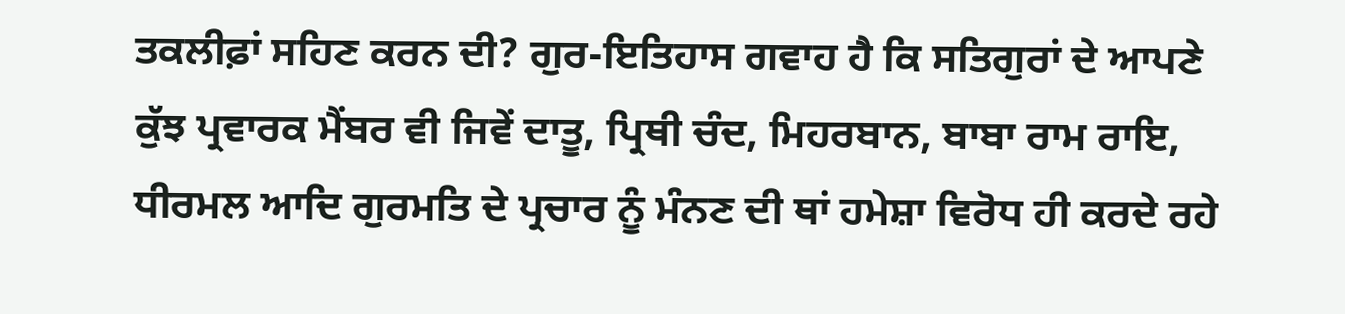ਤਕਲੀਫ਼ਾਂ ਸਹਿਣ ਕਰਨ ਦੀ? ਗੁਰ-ਇਤਿਹਾਸ ਗਵਾਹ ਹੈ ਕਿ ਸਤਿਗੁਰਾਂ ਦੇ ਆਪਣੇ ਕੁੱਝ ਪ੍ਰਵਾਰਕ ਮੈਂਬਰ ਵੀ ਜਿਵੇਂ ਦਾਤੂ, ਪ੍ਰਿਥੀ ਚੰਦ, ਮਿਹਰਬਾਨ, ਬਾਬਾ ਰਾਮ ਰਾਇ, ਧੀਰਮਲ ਆਦਿ ਗੁਰਮਤਿ ਦੇ ਪ੍ਰਚਾਰ ਨੂੰ ਮੰਨਣ ਦੀ ਥਾਂ ਹਮੇਸ਼ਾ ਵਿਰੋਧ ਹੀ ਕਰਦੇ ਰਹੇ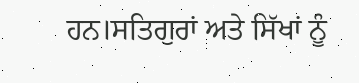ਹਨ।ਸਤਿਗੁਰਾਂ ਅਤੇ ਸਿੱਖਾਂ ਨੂੰ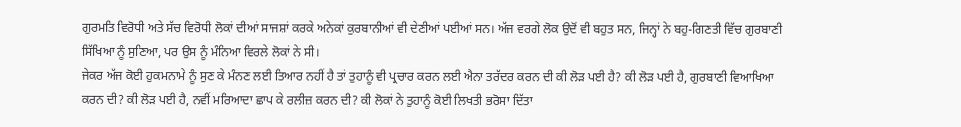ਗੁਰਮਤਿ ਵਿਰੋਧੀ ਅਤੇ ਸੱਚ ਵਿਰੋਧੀ ਲੋਕਾਂ ਦੀਆਂ ਸਾਜਸ਼ਾਂ ਕਰਕੇ ਅਨੇਕਾਂ ਕੁਰਬਾਨੀਆਂ ਵੀ ਦੇਣੀਆਂ ਪਈਆਂ ਸਨ। ਅੱਜ ਵਰਗੇ ਲੋਕ ਉਦੋਂ ਵੀ ਬਹੁਤ ਸਨ, ਜਿਨ੍ਹਾਂ ਨੇ ਬਹੁ-ਗਿਣਤੀ ਵਿੱਚ ਗੁਰਬਾਣੀ ਸਿੱਖਿਆ ਨੂੰ ਸੁਣਿਆ, ਪਰ ਉਸ ਨੂੰ ਮੰਨਿਆ ਵਿਰਲੇ ਲੋਕਾਂ ਨੇ ਸੀ।
ਜੇਕਰ ਅੱਜ ਕੋਈ ਹੁਕਮਨਾਮੇ ਨੂੰ ਸੁਣ ਕੇ ਮੰਨਣ ਲਈ ਤਿਆਰ ਨਹੀਂ ਹੈ ਤਾਂ ਤੁਹਾਨੂੰ ਵੀ ਪ੍ਰਚਾਰ ਕਰਨ ਲਈ ਐਨਾ ਤਰੱਦਰ ਕਰਨ ਦੀ ਕੀ ਲੋੜ ਪਈ ਹੈ? ਕੀ ਲੋੜ ਪਈ ਹੈ, ਗੁਰਬਾਣੀ ਵਿਆਖਿਆ ਕਰਨ ਦੀ? ਕੀ ਲੋੜ ਪਈ ਹੈ, ਨਵੀਂ ਮਰਿਆਦਾ ਛਾਪ ਕੇ ਰਲੀਜ਼ ਕਰਨ ਦੀ? ਕੀ ਲੋਕਾਂ ਨੇ ਤੁਹਾਨੂੰ ਕੋਈ ਲਿਖਤੀ ਭਰੋਸਾ ਦਿੱਤਾ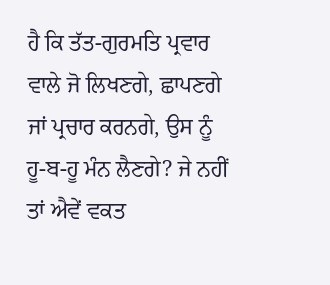ਹੈ ਕਿ ਤੱਤ-ਗੁਰਮਤਿ ਪ੍ਰਵਾਰ ਵਾਲੇ ਜੋ ਲਿਖਣਗੇ, ਛਾਪਣਗੇ ਜਾਂ ਪ੍ਰਚਾਰ ਕਰਨਗੇ, ਉਸ ਨੂੰ ਹੂ-ਬ-ਹੂ ਮੰਨ ਲੈਣਗੇ? ਜੇ ਨਹੀਂ ਤਾਂ ਐਵੇਂ ਵਕਤ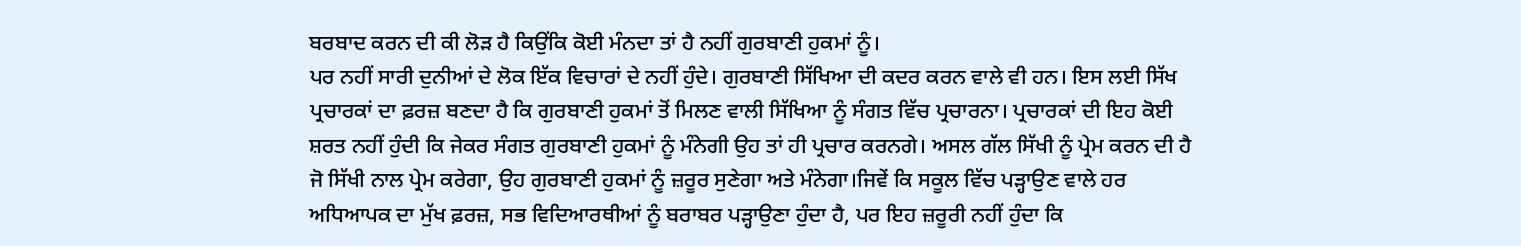ਬਰਬਾਦ ਕਰਨ ਦੀ ਕੀ ਲੋੜ ਹੈ ਕਿਉਂਕਿ ਕੋਈ ਮੰਨਦਾ ਤਾਂ ਹੈ ਨਹੀਂ ਗੁਰਬਾਣੀ ਹੁਕਮਾਂ ਨੂੰ।
ਪਰ ਨਹੀਂ ਸਾਰੀ ਦੁਨੀਆਂ ਦੇ ਲੋਕ ਇੱਕ ਵਿਚਾਰਾਂ ਦੇ ਨਹੀਂ ਹੁੰਦੇ। ਗੁਰਬਾਣੀ ਸਿੱਖਿਆ ਦੀ ਕਦਰ ਕਰਨ ਵਾਲੇ ਵੀ ਹਨ। ਇਸ ਲਈ ਸਿੱਖ ਪ੍ਰਚਾਰਕਾਂ ਦਾ ਫ਼ਰਜ਼ ਬਣਦਾ ਹੈ ਕਿ ਗੁਰਬਾਣੀ ਹੁਕਮਾਂ ਤੋਂ ਮਿਲਣ ਵਾਲੀ ਸਿੱਖਿਆ ਨੂੰ ਸੰਗਤ ਵਿੱਚ ਪ੍ਰਚਾਰਨਾ। ਪ੍ਰਚਾਰਕਾਂ ਦੀ ਇਹ ਕੋਈ ਸ਼ਰਤ ਨਹੀਂ ਹੁੰਦੀ ਕਿ ਜੇਕਰ ਸੰਗਤ ਗੁਰਬਾਣੀ ਹੁਕਮਾਂ ਨੂੰ ਮੰਨੇਗੀ ਉਹ ਤਾਂ ਹੀ ਪ੍ਰਚਾਰ ਕਰਨਗੇ। ਅਸਲ ਗੱਲ ਸਿੱਖੀ ਨੂੰ ਪ੍ਰੇਮ ਕਰਨ ਦੀ ਹੈ ਜੋ ਸਿੱਖੀ ਨਾਲ ਪ੍ਰੇਮ ਕਰੇਗਾ, ਉਹ ਗੁਰਬਾਣੀ ਹੁਕਮਾਂ ਨੂੰ ਜ਼ਰੂਰ ਸੁਣੇਗਾ ਅਤੇ ਮੰਨੇਗਾ।ਜਿਵੇਂ ਕਿ ਸਕੂਲ ਵਿੱਚ ਪੜ੍ਹਾਉਣ ਵਾਲੇ ਹਰ ਅਧਿਆਪਕ ਦਾ ਮੁੱਖ ਫ਼ਰਜ਼, ਸਭ ਵਿਦਿਆਰਥੀਆਂ ਨੂੰ ਬਰਾਬਰ ਪੜ੍ਹਾਉਣਾ ਹੁੰਦਾ ਹੈ, ਪਰ ਇਹ ਜ਼ਰੂਰੀ ਨਹੀਂ ਹੁੰਦਾ ਕਿ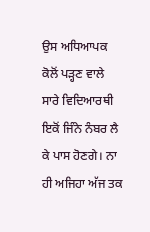ਉਸ ਅਧਿਆਪਕ ਕੋਲੋਂ ਪੜ੍ਹਣ ਵਾਲੇ ਸਾਰੇ ਵਿਦਿਆਰਥੀ ਇਕੋਂ ਜਿੰਨੇ ਨੰਬਰ ਲੈ ਕੇ ਪਾਸ ਹੋਣਗੇ। ਨਾ ਹੀ ਅਜਿਹਾ ਅੱਜ ਤਕ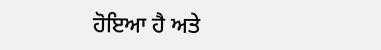ਹੋਇਆ ਹੈ ਅਤੇ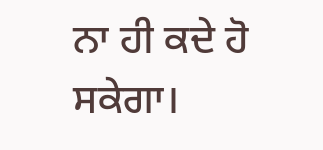ਨਾ ਹੀ ਕਦੇ ਹੋ ਸਕੇਗਾ।